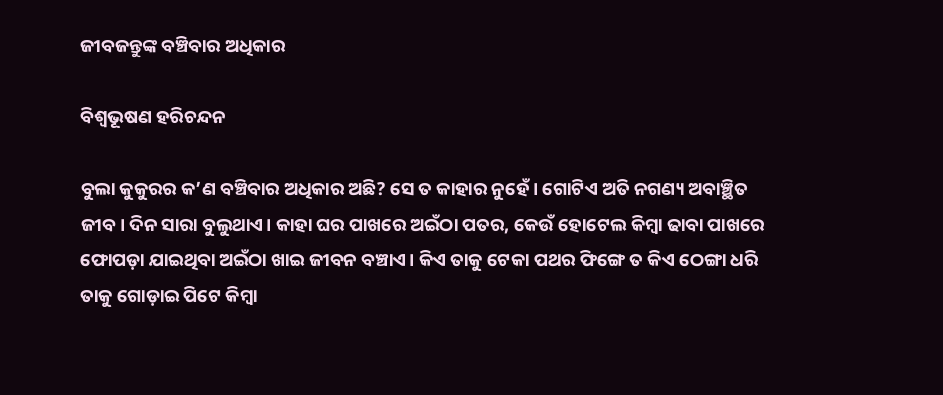ଜୀବଜନ୍ତୁଙ୍କ ବଞ୍ଚିବାର ଅଧିକାର

ବିଶ୍ବଭୂଷଣ ହରିଚନ୍ଦନ

ବୁଲା କୁକୁରର କ’ଣ ବଞ୍ଚିବାର ଅଧିକାର ଅଛି? ସେ ତ କାହାର ନୁହେଁ। ଗୋଟିଏ ଅତି ନଗଣ୍ୟ ଅବାଞ୍ଛିତ ଜୀବ। ଦିନ ସାରା ବୁଲୁଥାଏ। କାହା ଘର ପାଖରେ ଅଇଁଠା ପତର, କେଉଁ ହୋଟେଲ କିମ୍ବା ଢାବା ପାଖରେ ଫୋପଡ଼ା ଯାଇଥିବା ଅଇଁଠା ଖାଇ ଜୀବନ ବଞ୍ଚାଏ। କିଏ ତାକୁ ଟେକା ପଥର ଫିଙ୍ଗେ ତ କିଏ ଠେଙ୍ଗା ଧରି ତାକୁ ଗୋଡ଼ାଇ ପିଟେ କିମ୍ବା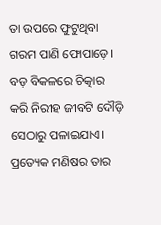ତା ଉପରେ ଫୁଟୁଥିବା ଗରମ ପାଣି ଫୋପାଡ଼େ। ବଡ଼ ବିକଳରେ ଚିତ୍କାର କରି ନିରୀହ ଜୀବଟି ଦୌଡ଼ି ସେଠାରୁ ପଳାଇଯାଏ। ପ୍ରତ୍ୟେକ ମଣିଷର ତାର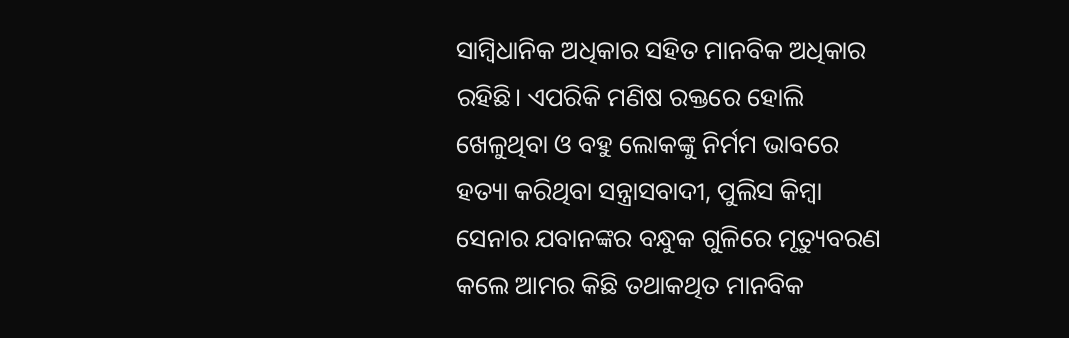ସାମ୍ବିଧାନିକ ଅଧିକାର ସହିତ ମାନବିକ ଅଧିକାର ରହିଛି। ଏପରିକି ମଣିଷ ରକ୍ତରେ ହୋଲି ଖେଳୁଥିବା ଓ ବହୁ ଲୋକଙ୍କୁ ନିର୍ମମ ଭାବରେ ହତ୍ୟା କରିଥିବା ସନ୍ତ୍ରାସବାଦୀ, ପୁଲିସ କିମ୍ବା ସେନାର ଯବାନଙ୍କର ବନ୍ଧୁକ ଗୁଳିରେ ମୃତ୍ୟୁବରଣ କଲେ ଆମର କିଛି ତଥାକଥିତ ମାନବିକ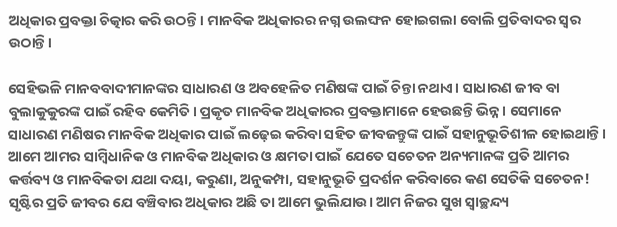ଅଧିକାର ପ୍ରବକ୍ତା ଚିତ୍କାର କରି ଉଠନ୍ତି। ମାନବିକ ଅଧିକାରର ନଗ୍ନ ଉଲଙ୍ଘନ ହୋଇଗଲା ବୋଲି ପ୍ରତିବାଦର ସ୍ୱର ଉଠାନ୍ତି।

ସେହିଭଳି ମାନବବାଦୀମାନଙ୍କର ସାଧାରଣ ଓ ଅବହେଳିତ ମଣିଷଙ୍କ ପାଇଁ ଚିନ୍ତା ନଥାଏ। ସାଧାରଣ ଜୀବ ବା ବୁଲାକୁକୁରଙ୍କ ପାଇଁ ରହିବ କେମିତି। ପ୍ରକୃତ ମାନବିକ ଅଧିକାରର ପ୍ରବକ୍ତାମାନେ ହେଉଛନ୍ତି ଭିନ୍ନ। ସେମାନେ ସାଧାରଣ ମଣିଷର ମାନବିକ ଅଧିକାର ପାଇଁ ଲଢ଼େଇ କରିବା ସହିତ ଜୀବଜନ୍ତୁଙ୍କ ପାଇଁ ସହାନୁଭୂତିଶୀଳ ହୋଇଥାନ୍ତି। ଆମେ ଆମର ସାମ୍ବିଧାନିକ ଓ ମାନବିକ ଅଧିକାର ଓ କ୍ଷମତା ପାଇଁ ଯେତେ ସଚେତନ ଅନ୍ୟମାନଙ୍କ ପ୍ରତି ଆମର କର୍ତ୍ତବ୍ୟ ଓ ମାନବିକତା ଯଥା ଦୟା, କରୁଣା, ଅନୁକମ୍ପା, ସହାନୁଭୂତି ପ୍ରଦର୍ଶନ କରିବାରେ କଣ ସେତିକି ସଚେତନ! ସୃଷ୍ଟିର ପ୍ରତି ଜୀବର ଯେ ବଞ୍ଚିବାର ଅଧିକାର ଅଛି ତା ଆମେ ଭୁଲିଯାଉ। ଆମ ନିଜର ସୁଖ ସ୍ୱାଚ୍ଛନ୍ଦ୍ୟ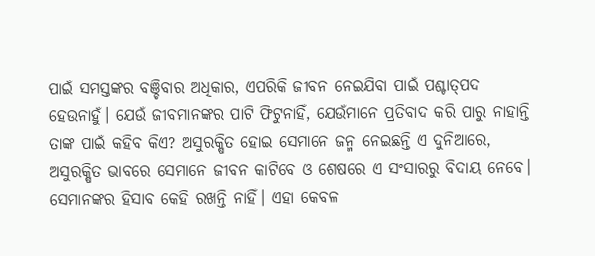ପାଇଁ ସମସ୍ତଙ୍କର ବଞ୍ଚିବାର ଅଧିକାର, ଏପରିକି ଜୀବନ ନେଇଯିବା ପାଇଁ ପଶ୍ଚାତ୍‌ପଦ ହେଉନାହୁଁ। ଯେଉଁ ଜୀବମାନଙ୍କର ପାଟି ଫିଟୁନାହିଁ, ଯେଉଁମାନେ ପ୍ରତିବାଦ କରି ପାରୁ ନାହାନ୍ତି ତାଙ୍କ ପାଇଁ କହିବ କିଏ? ଅସୁରକ୍ଷିତ ହୋଇ ସେମାନେ ଜନ୍ମ ନେଇଛନ୍ତି ଏ ଦୁନିଆରେ, ଅସୁରକ୍ଷିତ ଭାବରେ ସେମାନେ ଜୀବନ କାଟିବେ ଓ ଶେଷରେ ଏ ସଂସାରରୁ ବିଦାୟ ନେବେ। ସେମାନଙ୍କର ହିସାବ କେହି ରଖନ୍ତି ନାହିଁ। ଏହା କେବଳ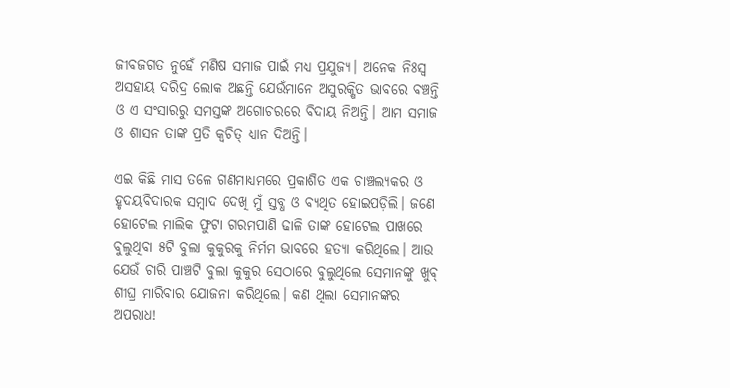ଜୀବଜଗତ ନୁହେଁ ମଣିଷ ସମାଜ ପାଇଁ ମଧ୍ୟ ପ୍ରଯୁଜ୍ୟ। ଅନେକ ନିଃସ୍ୱ ଅସହାୟ ଦରିଦ୍ର ଲୋକ ଅଛନ୍ତି ଯେଉଁମାନେ ଅସୁରକ୍ଷିତ ଭାବରେ ବଞ୍ଚନ୍ତି ଓ ଏ ସଂସାରରୁ ସମସ୍ତଙ୍କ ଅଗୋଚରରେ ବିଦାୟ ନିଅନ୍ତି। ଆମ ସମାଜ ଓ ଶାସନ ତାଙ୍କ ପ୍ରତି କ୍ୱଚିତ୍‍ ଧ୍ୟାନ ଦିଅନ୍ତି।

ଏଇ କିଛି ମାସ ତଳେ ଗଣମାଧ୍ୟମରେ ପ୍ରକାଶିତ ଏକ ଚାଞ୍ଚଲ୍ୟକର ଓ ହୃଦୟବିଦାରକ ସମ୍ବାଦ ଦେଖି ମୁଁ ସ୍ତବ୍ଧ ଓ ବ୍ୟଥିତ ହୋଇପଡ଼ିଲି। ଜଣେ ହୋଟେଲ ମାଲିକ ଫୁଟା ଗରମପାଣି ଢାଳି ତାଙ୍କ ହୋଟେଲ ପାଖରେ ବୁଲୁଥିବା ୫ଟି ବୁଲା କୁକୁରକୁ ନିର୍ମମ ଭାବରେ ହତ୍ୟା କରିଥିଲେ। ଆଉ ଯେଉଁ ଚାରି ପାଞ୍ଚଟି ବୁଲା କୁକୁର ସେଠାରେ ବୁଲୁଥିଲେ ସେମାନଙ୍କୁ ଖୁବ୍‍ ଶୀଘ୍ର ମାରିବାର ଯୋଜନା କରିଥିଲେ। କଣ ଥିଲା ସେମାନଙ୍କର ଅପରାଧ!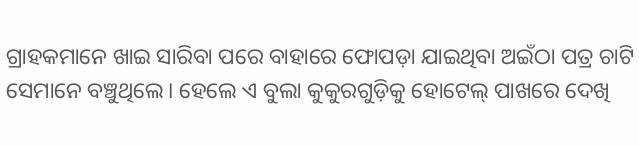ଗ୍ରାହକମାନେ ଖାଇ ସାରିବା ପରେ ବାହାରେ ଫୋପଡ଼ା ଯାଇଥିବା ଅଇଁଠା ପତ୍ର ଚାଟି ସେମାନେ ବଞ୍ଚୁଥିଲେ। ହେଲେ ଏ ବୁଲା କୁକୁରଗୁଡ଼ିକୁ ହୋଟେଲ୍‍ ପାଖରେ ଦେଖି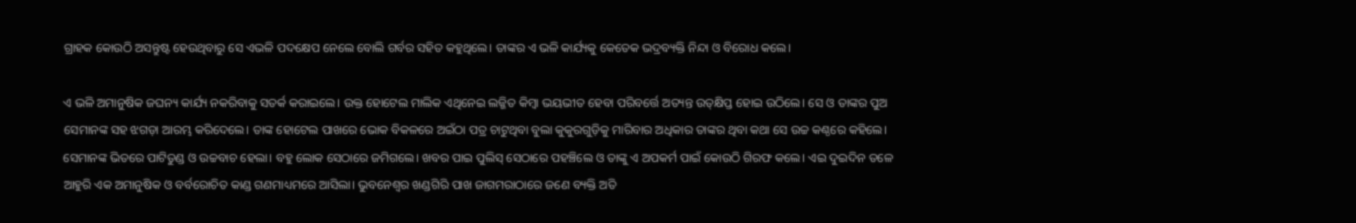ଗ୍ରାହକ କୋଉଠି ଅସନ୍ତୁଷ୍ଟ ହେଉଥିବାରୁ ସେ ଏଭଳି ପଦକ୍ଷେପ ନେଲେ ବୋଲି ଗର୍ବର ସହିତ କହୁଥିଲେ। ତାଙ୍କର ଏ ଭଳି କାର୍ଯ୍ୟକୁ କେତେକ ଭଦ୍ରବ୍ୟକ୍ତି ନିନ୍ଦା ଓ ବିରୋଧ କଲେ।

ଏ ଭଳି ଅମାନୁଷିକ ଜଘନ୍ୟ କାର୍ଯ୍ୟ ନକରିବାକୁ ସତର୍କ କରାଇଲେ। ଉକ୍ତ ହୋଟେଲ ମାଲିକ ଏଥିନେଇ ଲଜ୍ଜିତ କିମ୍ବା ଭୟଭୀତ ହେବା ପରିବର୍ତ୍ତେ ଅତ୍ୟନ୍ତ ଉତ୍‍କ୍ଷିପ୍ତ ହୋଇ ଉଠିଲେ। ସେ ଓ ତାଙ୍କର ପୁଅ ସେମାନଙ୍କ ସହ ଝଗଡ଼ା ଆରମ୍ଭ କରିଦେଲେ। ତାଙ୍କ ହୋଟେଲ ପାଖରେ ଭୋକ ବିକଳରେ ଅଇଁଠା ପତ୍ର ଚାଟୁଥିବା ବୁଲା କୁକୁରଗୁଡ଼ିକୁ ମାରିବାର ଅଧିକାର ତାଙ୍କର ଥିବା କଥା ସେ ଉଚ୍ଚ କଣ୍ଠରେ କହିଲେ। ସେମାନଙ୍କ ଭିତରେ ପାଟିତୁଣ୍ଡ ଓ ଉଚ୍ଚବାଚ ହେଲା। ବହୁ ଲୋକ ସେଠାରେ ଜମିଗଲେ। ଖବର ପାଇ ପୁଲିସ୍‍ ସେଠାରେ ପହଞ୍ଚିଲେ ଓ ତାଙ୍କୁ ଏ ଅପକର୍ମ ପାଇଁ କୋଉଠି ଗିରଫ କଲେ। ଏଇ ଦୁଇଦିନ ତଳେ ଆହୁରି ଏକ ଅମାନୁଷିକ ଓ ବର୍ବରୋଚିତ କାଣ୍ଡ ଗଣମାଧ୍ୟମରେ ଆସିଲା। ଭୁବନେଶ୍ୱର ଖଣ୍ଡଗିରି ପାଖ ଜାଗମରାଠାରେ ଜଣେ ବ୍ୟକ୍ତି ଅତି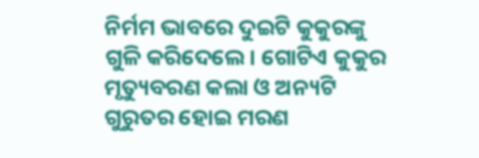ନିର୍ମମ ଭାବରେ ଦୁଇଟି କୁକୁରଙ୍କୁ ଗୁଳି କରିଦେଲେ। ଗୋଟିଏ କୁକୁର ମୃତ୍ୟୁବରଣ କଲା ଓ ଅନ୍ୟଟି ଗୁରୁତର ହୋଇ ମରଣ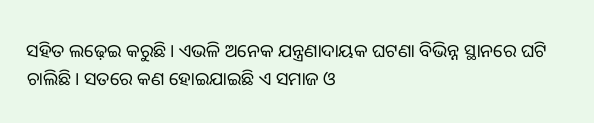ସହିତ ଲଢ଼େଇ କରୁଛି। ଏଭଳି ଅନେକ ଯନ୍ତ୍ରଣାଦାୟକ ଘଟଣା ବିଭିନ୍ନ ସ୍ଥାନରେ ଘଟି ଚାଲିଛି। ସତରେ କଣ ହୋଇଯାଇଛି ଏ ସମାଜ ଓ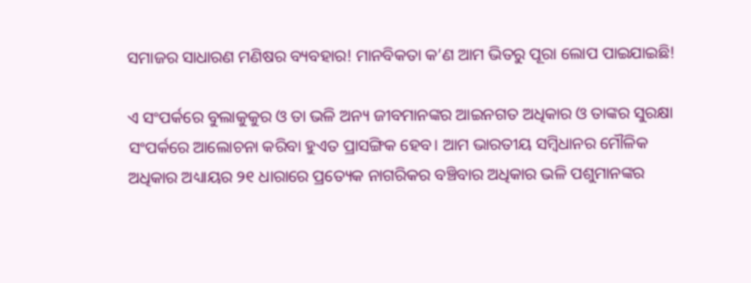ସମାଜର ସାଧାରଣ ମଣିଷର ବ୍ୟବହାର! ମାନବିକତା କ’ଣ ଆମ ଭିତରୁ ପୂରା ଲୋପ ପାଇଯାଇଛି!

ଏ ସଂପର୍କରେ ବୁଲାକୁକୁର ଓ ତା ଭଳି ଅନ୍ୟ ଜୀବମାନଙ୍କର ଆଇନଗତ ଅଧିକାର ଓ ତାଙ୍କର ସୁରକ୍ଷା ସଂପର୍କରେ ଆଲୋଚନା କରିବା ହୁଏତ ପ୍ରାସଙ୍ଗିକ ହେବ। ଆମ ଭାରତୀୟ ସମ୍ବିଧାନର ମୌଳିକ ଅଧିକାର ଅଧ୍ୟାୟର ୨୧ ଧାରାରେ ପ୍ରତ୍ୟେକ ନାଗରିକର ବଞ୍ଚିବାର ଅଧିକାର ଭଳି ପଶୁମାନଙ୍କର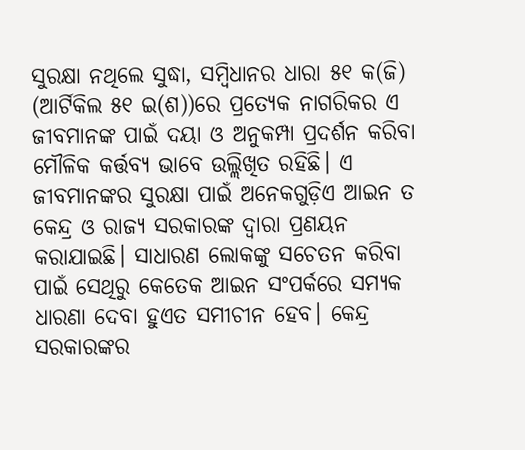ସୁରକ୍ଷା ନଥିଲେ ସୁଦ୍ଧା, ସମ୍ବିଧାନର ଧାରା ୫୧ କ(ଜି) (ଆର୍ଟିକିଲ ୫୧ ଇ(ଶ))ରେ ପ୍ରତ୍ୟେକ ନାଗରିକର ଏ ଜୀବମାନଙ୍କ ପାଇଁ ଦୟା ଓ ଅନୁକମ୍ପା ପ୍ରଦର୍ଶନ କରିବା ମୌଳିକ କର୍ତ୍ତବ୍ୟ ଭାବେ ଉଲ୍ଲିଖିତ ରହିଛି। ଏ ଜୀବମାନଙ୍କର ସୁରକ୍ଷା ପାଇଁ ଅନେକଗୁଡ଼ିଏ ଆଇନ ତ କେନ୍ଦ୍ର ଓ ରାଜ୍ୟ ସରକାରଙ୍କ ଦ୍ୱାରା ପ୍ରଣୟନ କରାଯାଇଛି। ସାଧାରଣ ଲୋକଙ୍କୁ ସଚେତନ କରିବା ପାଇଁ ସେଥିରୁ କେତେକ ଆଇନ ସଂପର୍କରେ ସମ୍ୟକ ଧାରଣା ଦେବା ହୁଏତ ସମୀଚୀନ ହେବ। କେନ୍ଦ୍ର ସରକାରଙ୍କର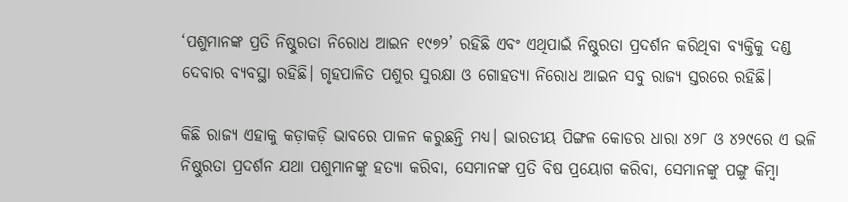‘ପଶୁମାନଙ୍କ ପ୍ରତି ନିଷ୍ଠୁରତା ନିରୋଧ ଆଇନ ୧୯୭୨’ ରହିଛି ଏବଂ ଏଥିପାଇଁ ନିଷ୍ଠୁରତା ପ୍ରଦର୍ଶନ କରିଥିବା ବ୍ୟକ୍ତିକୁ ଦଣ୍ଡ ଦେବାର ବ୍ୟବସ୍ଥା ରହିଛି। ଗୃହପାଳିତ ପଶୁର ସୁରକ୍ଷା ଓ ଗୋହତ୍ୟା ନିରୋଧ ଆଇନ ସବୁ ରାଜ୍ୟ ସ୍ତରରେ ରହିଛି।

କିଛି ରାଜ୍ୟ ଏହାକୁ କଡ଼ାକଡ଼ି ଭାବରେ ପାଳନ କରୁଛନ୍ତି ମଧ୍ୟ। ଭାରତୀୟ ପିଙ୍ଗଳ କୋଡର ଧାରା ୪୨୮ ଓ ୪୨୯ରେ ଏ ଭଳି ନିଷ୍ଠୁରତା ପ୍ରଦର୍ଶନ ଯଥା ପଶୁମାନଙ୍କୁ ହତ୍ୟା କରିବା, ସେମାନଙ୍କ ପ୍ରତି ବିଷ ପ୍ରୟୋଗ କରିବା, ସେମାନଙ୍କୁ ପଙ୍ଗୁ କିମ୍ବା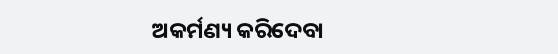ଅକର୍ମଣ୍ୟ କରିଦେବା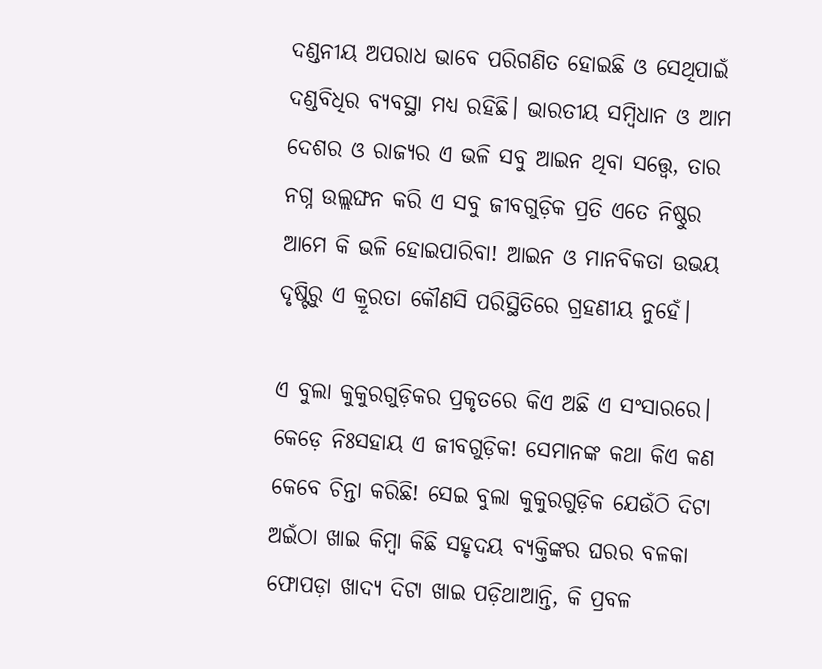ଦଣ୍ଡନୀୟ ଅପରାଧ ଭାବେ ପରିଗଣିତ ହୋଇଛି ଓ ସେଥିପାଇଁ ଦଣ୍ଡବିଧିର ବ୍ୟବସ୍ଥା ମଧ୍ୟ ରହିଛି। ଭାରତୀୟ ସମ୍ବିଧାନ ଓ ଆମ ଦେଶର ଓ ରାଜ୍ୟର ଏ ଭଳି ସବୁ ଆଇନ ଥିବା ସତ୍ତ୍ବେ, ତାର ନଗ୍ନ ଉଲ୍ଲଙ୍ଘନ କରି ଏ ସବୁ ଜୀବଗୁଡ଼ିକ ପ୍ରତି ଏତେ ନିଷ୍ଠୁର ଆମେ କି ଭଳି ହୋଇପାରିବା! ଆଇନ ଓ ମାନବିକତା ଉଭୟ ଦୃଷ୍ଟିରୁ ଏ କ୍ରୂରତା କୌଣସି ପରିସ୍ଥିତିରେ ଗ୍ରହଣୀୟ ନୁହେଁ।

ଏ ବୁଲା କୁକୁରଗୁଡ଼ିକର ପ୍ରକୃତରେ କିଏ ଅଛି ଏ ସଂସାରରେ। କେଡ଼େ ନିଃସହାୟ ଏ ଜୀବଗୁଡ଼ିକ! ସେମାନଙ୍କ କଥା କିଏ କଣ କେବେ ଚିନ୍ତା କରିଛି! ସେଇ ବୁଲା କୁକୁରଗୁଡ଼ିକ ଯେଉଁଠି ଦିଟା ଅଇଁଠା ଖାଇ କିମ୍ବା କିଛି ସହୃଦୟ ବ୍ୟକ୍ତିଙ୍କର ଘରର ବଳକା ଫୋପଡ଼ା ଖାଦ୍ୟ ଦିଟା ଖାଇ ପଡ଼ିଥାଆନ୍ତି, କି ପ୍ରବଳ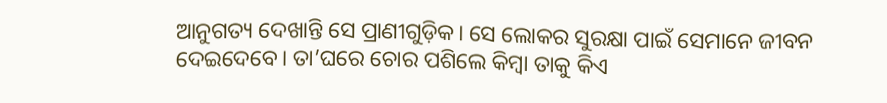ଆନୁଗତ୍ୟ ଦେଖାନ୍ତି ସେ ପ୍ରାଣୀଗୁଡ଼ିକ। ସେ ଲୋକର ସୁରକ୍ଷା ପାଇଁ ସେମାନେ ଜୀବନ ଦେଇଦେବେ। ତା’ଘରେ ଚୋର ପଶିଲେ କିମ୍ବା ତାକୁ କିଏ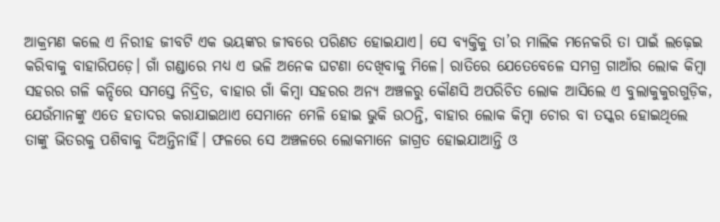ଆକ୍ରମଣ କଲେ ଏ ନିରୀହ ଜୀବଟି ଏକ ଭୟଙ୍କର ଜୀବରେ ପରିଣତ ହୋଇଯାଏ। ସେ ବ୍ୟକ୍ତିକୁ ତା’ର ମାଲିକ ମନେକରି ତା ପାଇଁ ଲଢ଼େଇ କରିବାକୁ ବାହାରିପଡ଼େ। ଗାଁ ଗଣ୍ଡାରେ ମଧ୍ୟ ଏ ଭଳି ଅନେକ ଘଟଣା ଦେଖିବାକୁ ମିଳେ। ରାତିରେ ଯେତେବେଳେ ସମଗ୍ର ଗାଆଁର ଲୋକ କିମ୍ବା ସହରର ଗଳି କନ୍ଦିରେ ସମସ୍ତେ ନିଦ୍ରିତ, ବାହାର ଗାଁ କିମ୍ବା ସହରର ଅନ୍ୟ ଅଞ୍ଚଳରୁ କୌଣସି ଅପରିଚିତ ଲୋକ ଆସିଲେ ଏ ବୁଲାକୁକୁରଗୁଡ଼ିକ, ଯେଉଁମାନଙ୍କୁ ଏତେ ହତାଦର କରାଯାଇଥାଏ ସେମାନେ ମେଳି ହୋଇ ଭୁକି ଉଠନ୍ତି, ବାହାର ଲୋକ କିମ୍ବା ଚୋର ବା ତସ୍କର ହୋଇଥିଲେ ତାଙ୍କୁ ଭିତରକୁ ପଶିବାକୁ ଦିଅନ୍ତିନାହିଁ। ଫଳରେ ସେ ଅଞ୍ଚଳରେ ଲୋକମାନେ ଜାଗ୍ରତ ହୋଇଯାଆନ୍ତି ଓ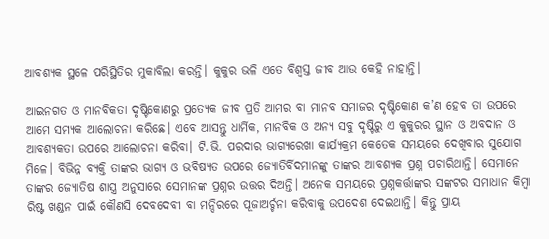ଆବଶ୍ୟକ ସ୍ଥଳେ ପରିସ୍ଥିତିର ମୁକାବିଲା କରନ୍ତି। କୁକୁର ଭଳି ଏତେ ବିଶ୍ୱସ୍ତ ଜୀବ ଆଉ କେହି ନାହାନ୍ତି।

ଆଇନଗତ ଓ ମାନବିକତା ଦୃଷ୍ଟିକୋଣରୁ ପ୍ରତ୍ୟେକ ଜୀବ ପ୍ରତି ଆମର ବା ମାନବ ସମାଜର ଦୃଷ୍ଟିକୋଣ କ’ଣ ହେବ ତା ଉପରେ ଆମେ ସମ୍ୟକ ଆଲୋଚନା କରିଛେ। ଏବେ ଆସନ୍ତୁ ଧାର୍ମିକ, ମାନବିକ ଓ ଅନ୍ୟ ସବୁ ଦୃଷ୍ଟିରୁ ଏ କୁକୁରର ସ୍ଥାନ ଓ ଅବଦାନ ଓ ଆବଶ୍ୟକତା ଉପରେ ଆଲୋଚନା କରିବା। ଟି.ଭି. ପରଦାର ଭାଗ୍ୟରେଖା କାର୍ଯ୍ୟକ୍ରମ କେତେକ ସମୟରେ ଦେଖିବାର ସୁଯୋଗ ମିଳେ। ବିଭିନ୍ନ ବ୍ୟକ୍ତି ତାଙ୍କର ଭାଗ୍ୟ ଓ ଭବିଷ୍ୟତ ଉପରେ ଜ୍ୟୋତିର୍ବିଦମାନଙ୍କୁ ତାଙ୍କର ଆବଶ୍ୟକ ପ୍ରଶ୍ନ ପଚାରିଥାନ୍ତି। ସେମାନେ ତାଙ୍କର ଜ୍ୟୋତିଷ ଶାସ୍ତ୍ର ଅନୁସାରେ ସେମାନଙ୍କ ପ୍ରଶ୍ନର ଉତ୍ତର ଦିଅନ୍ତି। ଅନେକ ସମୟରେ ପ୍ରଶ୍ନକର୍ତ୍ତାଙ୍କର ସଙ୍କଟର ସମାଧାନ କିମ୍ବା ରିଷ୍ଟ ଖଣ୍ଡନ ପାଇଁ କୌଣସି ଦେବଦେବୀ ବା ମନ୍ଦିରରେ ପୂଜାଅର୍ଚ୍ଚନା କରିବାକୁ ଉପଦେଶ ଦେଇଥାନ୍ତି। କିନ୍ତୁ ପ୍ରାୟ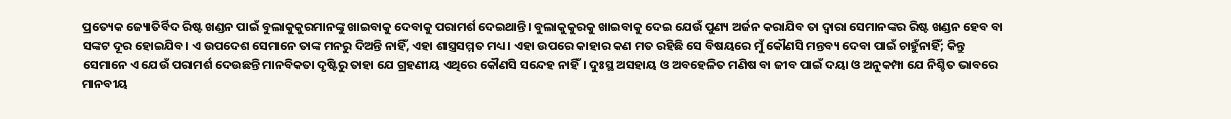ପ୍ରତ୍ୟେକ ଜ୍ୟୋତିର୍ବିଦ ରିଷ୍ଟ ଖଣ୍ଡନ ପାଇଁ ବୁଲାକୁକୁରମାନଙ୍କୁ ଖାଇବାକୁ ଦେବାକୁ ପରାମର୍ଶ ଦେଇଥାନ୍ତି। ବୁଲାକୁକୁରକୁ ଖାଇବାକୁ ଦେଇ ଯେଉଁ ପୁଣ୍ୟ ଅର୍ଜନ କରାଯିବ ତା ଦ୍ୱାରା ସେମାନଙ୍କର ରିଷ୍ଟ ଖଣ୍ଡନ ହେବ ବା ସଙ୍କଟ ଦୂର ହୋଇଯିବ। ଏ ଉପଦେଶ ସେମାନେ ତାଙ୍କ ମନରୁ ଦିଅନ୍ତି ନାହିଁ, ଏହା ଶାସ୍ତ୍ରସମ୍ମତ ମଧ୍ୟ। ଏହା ଉପରେ କାହାର କଣ ମତ ରହିଛି ସେ ବିଷୟରେ ମୁଁ କୌଣସି ମନ୍ତବ୍ୟ ଦେବା ପାଇଁ ଚାହୁଁନାହିଁ; କିନ୍ତୁ ସେମାନେ ଏ ଯେଉଁ ପରାମର୍ଶ ଦେଉଛନ୍ତି ମାନବିକତା ଦୃଷ୍ଟିରୁ ତାହା ଯେ ଗ୍ରହଣୀୟ ଏଥିରେ କୌଣସି ସନ୍ଦେହ ନାହିଁ। ଦୁଃସ୍ଥ ଅସହାୟ ଓ ଅବହେଳିତ ମଣିଷ ବା ଜୀବ ପାଇଁ ଦୟା ଓ ଅନୁକମ୍ପା ଯେ ନିଶ୍ଚିତ ଭାବରେ ମାନବୀୟ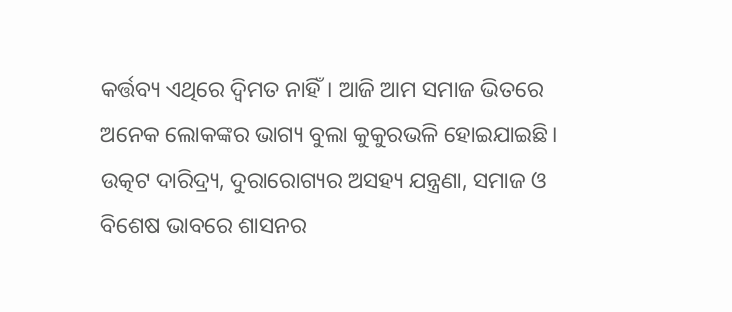କର୍ତ୍ତବ୍ୟ ଏଥିରେ ଦ୍ୱିମତ ନାହିଁ। ଆଜି ଆମ ସମାଜ ଭିତରେ ଅନେକ ଲୋକଙ୍କର ଭାଗ୍ୟ ବୁଲା କୁକୁରଭଳି ହୋଇଯାଇଛି। ଉତ୍କଟ ଦାରିଦ୍ର୍ୟ, ଦୁରାରୋଗ୍ୟର ଅସହ୍ୟ ଯନ୍ତ୍ରଣା, ସମାଜ ଓ ବିଶେଷ ଭାବରେ ଶାସନର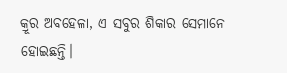କ୍ରୂର ଅବହେଳା, ଏ ସବୁର ଶିକାର ସେମାନେ ହୋଇଛନ୍ତି।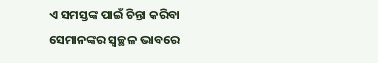ଏ ସମସ୍ତଙ୍କ ପାଇଁ ଚିନ୍ତା କରିବା ସେମାନଙ୍କର ସ୍ୱଚ୍ଛଳ ଭାବରେ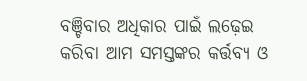ବଞ୍ଚିବାର ଅଧିକାର ପାଇଁ ଲଢ଼େଇ କରିବା ଆମ ସମସ୍ତଙ୍କର କର୍ତ୍ତବ୍ୟ ଓ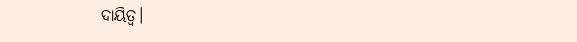ଦାୟିତ୍ୱ।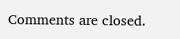Comments are closed.